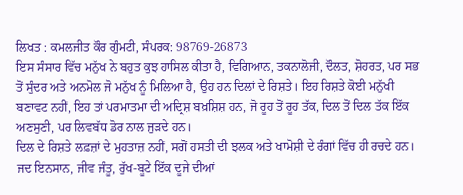ਲਿਖਤ : ਕਮਲਜੀਤ ਕੌਰ ਗੁੰਮਟੀ, ਸੰਪਰਕ: 98769-26873
ਇਸ ਸੰਸਾਰ ਵਿੱਚ ਮਨੁੱਖ ਨੇ ਬਹੁਤ ਕੁਝ ਹਾਸਿਲ ਕੀਤਾ ਹੈ, ਵਿਗਿਆਨ, ਤਕਨਾਲੋਜੀ, ਦੌਲਤ, ਸ਼ੋਹਰਤ, ਪਰ ਸਭ ਤੋਂ ਸੁੰਦਰ ਅਤੇ ਅਨਮੋਲ ਜੋ ਮਨੁੱਖ ਨੂੰ ਮਿਲਿਆ ਹੈ, ਉਹ ਹਨ ਦਿਲਾਂ ਦੇ ਰਿਸ਼ਤੇ। ਇਹ ਰਿਸ਼ਤੇ ਕੋਈ ਮਨੁੱਖੀ ਬਣਾਵਟ ਨਹੀਂ, ਇਹ ਤਾਂ ਪਰਮਾਤਮਾ ਦੀ ਅਦ੍ਰਿਸ਼ ਬਖ਼ਸ਼ਿਸ਼ ਹਨ, ਜੋ ਰੂਹ ਤੋਂ ਰੂਹ ਤੱਕ, ਦਿਲ ਤੋਂ ਦਿਲ ਤੱਕ ਇੱਕ ਅਣਸੁਣੀ, ਪਰ ਲਿਵਬੱਧ ਡੋਰ ਨਾਲ ਜੁੜਦੇ ਹਨ।
ਦਿਲ ਦੇ ਰਿਸ਼ਤੇ ਲਫ਼ਜ਼ਾਂ ਦੇ ਮੁਹਤਾਜ਼ ਨਹੀਂ, ਸਗੋਂ ਹਸਤੀ ਦੀ ਝਲਕ ਅਤੇ ਖਾਮੋਸ਼ੀ ਦੇ ਰੰਗਾਂ ਵਿੱਚ ਹੀ ਰਚਦੇ ਹਨ। ਜਦ ਇਨਸਾਨ, ਜੀਵ ਜੰਤੂ, ਰੁੱਖ-ਬੂਟੇ ਇੱਕ ਦੂਜੇ ਦੀਆਂ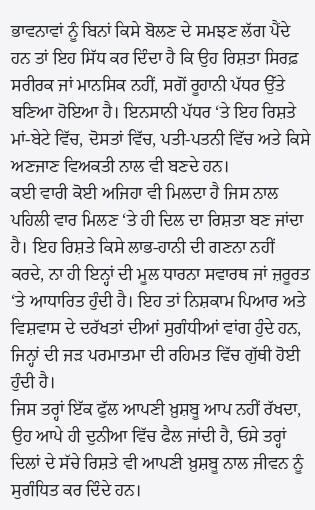ਭਾਵਨਾਵਾਂ ਨੂੰ ਬਿਨਾਂ ਕਿਸੇ ਬੋਲਣ ਦੇ ਸਮਝਣ ਲੱਗ ਪੈਂਦੇ ਹਨ ਤਾਂ ਇਹ ਸਿੱਧ ਕਰ ਦਿੰਦਾ ਹੈ ਕਿ ਉਹ ਰਿਸ਼ਤਾ ਸਿਰਫ਼ ਸਰੀਰਕ ਜਾਂ ਮਾਨਸਿਕ ਨਹੀਂ, ਸਗੋਂ ਰੂਹਾਨੀ ਪੱਧਰ ਉੱਤੇ ਬਣਿਆ ਹੋਇਆ ਹੈ। ਇਨਸਾਨੀ ਪੱਧਰ ‘ਤੇ ਇਹ ਰਿਸ਼ਤੇ ਮਾਂ-ਬੇਟੇ ਵਿੱਚ, ਦੋਸਤਾਂ ਵਿੱਚ, ਪਤੀ-ਪਤਨੀ ਵਿੱਚ ਅਤੇ ਕਿਸੇ ਅਣਜਾਣ ਵਿਅਕਤੀ ਨਾਲ ਵੀ ਬਣਦੇ ਹਨ।
ਕਈ ਵਾਰੀ ਕੋਈ ਅਜਿਹਾ ਵੀ ਮਿਲਦਾ ਹੈ ਜਿਸ ਨਾਲ ਪਹਿਲੀ ਵਾਰ ਮਿਲਣ ‘ਤੇ ਹੀ ਦਿਲ ਦਾ ਰਿਸ਼ਤਾ ਬਣ ਜਾਂਦਾ ਹੈ। ਇਹ ਰਿਸ਼ਤੇ ਕਿਸੇ ਲਾਭ-ਹਾਨੀ ਦੀ ਗਣਨਾ ਨਹੀਂ ਕਰਦੇ, ਨਾ ਹੀ ਇਨ੍ਹਾਂ ਦੀ ਮੂਲ ਧਾਰਨਾ ਸਵਾਰਥ ਜਾਂ ਜ਼ਰੂਰਤ ‘ਤੇ ਆਧਾਰਿਤ ਹੁੰਦੀ ਹੈ। ਇਹ ਤਾਂ ਨਿਸ਼ਕਾਮ ਪਿਆਰ ਅਤੇ ਵਿਸ਼ਵਾਸ ਦੇ ਦਰੱਖਤਾਂ ਦੀਆਂ ਸੁਗੰਧੀਆਂ ਵਾਂਗ ਹੁੰਦੇ ਹਨ, ਜਿਨ੍ਹਾਂ ਦੀ ਜੜ ਪਰਮਾਤਮਾ ਦੀ ਰਹਿਮਤ ਵਿੱਚ ਗੁੱਥੀ ਹੋਈ ਹੁੰਦੀ ਹੈ।
ਜਿਸ ਤਰ੍ਹਾਂ ਇੱਕ ਫੁੱਲ ਆਪਣੀ ਖ਼ੁਸ਼ਬੂ ਆਪ ਨਹੀਂ ਰੱਖਦਾ, ਉਹ ਆਪੇ ਹੀ ਦੁਨੀਆ ਵਿੱਚ ਫੈਲ ਜਾਂਦੀ ਹੈ, ਓਸੇ ਤਰ੍ਹਾਂ ਦਿਲਾਂ ਦੇ ਸੱਚੇ ਰਿਸ਼ਤੇ ਵੀ ਆਪਣੀ ਖ਼ੁਸ਼ਬੂ ਨਾਲ ਜੀਵਨ ਨੂੰ ਸੁਗੰਧਿਤ ਕਰ ਦਿੰਦੇ ਹਨ।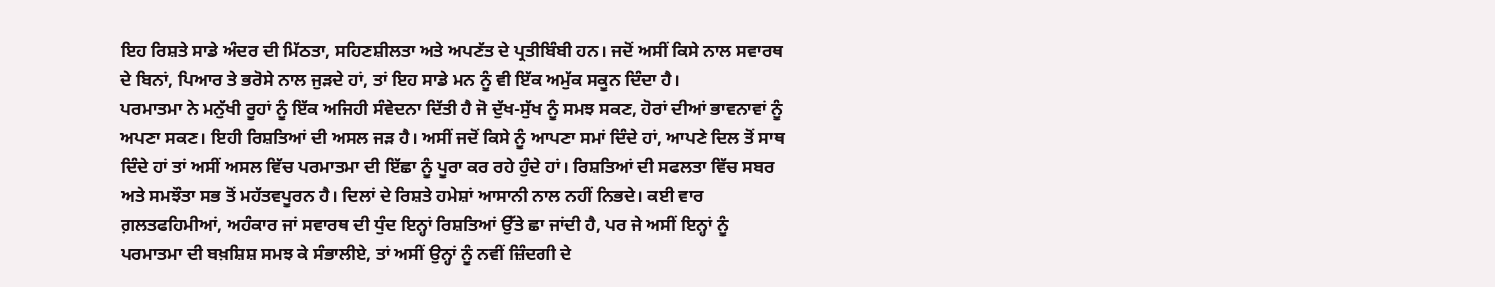ਇਹ ਰਿਸ਼ਤੇ ਸਾਡੇ ਅੰਦਰ ਦੀ ਮਿੱਠਤਾ, ਸਹਿਣਸ਼ੀਲਤਾ ਅਤੇ ਅਪਣੱਤ ਦੇ ਪ੍ਰਤੀਬਿੰਬੀ ਹਨ। ਜਦੋਂ ਅਸੀਂ ਕਿਸੇ ਨਾਲ ਸਵਾਰਥ ਦੇ ਬਿਨਾਂ, ਪਿਆਰ ਤੇ ਭਰੋਸੇ ਨਾਲ ਜੁੜਦੇ ਹਾਂ, ਤਾਂ ਇਹ ਸਾਡੇ ਮਨ ਨੂੰ ਵੀ ਇੱਕ ਅਮੁੱਕ ਸਕੂਨ ਦਿੰਦਾ ਹੈ।
ਪਰਮਾਤਮਾ ਨੇ ਮਨੁੱਖੀ ਰੂਹਾਂ ਨੂੰ ਇੱਕ ਅਜਿਹੀ ਸੰਵੇਦਨਾ ਦਿੱਤੀ ਹੈ ਜੋ ਦੁੱਖ-ਸੁੱਖ ਨੂੰ ਸਮਝ ਸਕਣ, ਹੋਰਾਂ ਦੀਆਂ ਭਾਵਨਾਵਾਂ ਨੂੰ ਅਪਣਾ ਸਕਣ। ਇਹੀ ਰਿਸ਼ਤਿਆਂ ਦੀ ਅਸਲ ਜੜ ਹੈ। ਅਸੀਂ ਜਦੋਂ ਕਿਸੇ ਨੂੰ ਆਪਣਾ ਸਮਾਂ ਦਿੰਦੇ ਹਾਂ, ਆਪਣੇ ਦਿਲ ਤੋਂ ਸਾਥ ਦਿੰਦੇ ਹਾਂ ਤਾਂ ਅਸੀਂ ਅਸਲ ਵਿੱਚ ਪਰਮਾਤਮਾ ਦੀ ਇੱਛਾ ਨੂੰ ਪੂਰਾ ਕਰ ਰਹੇ ਹੁੰਦੇ ਹਾਂ। ਰਿਸ਼ਤਿਆਂ ਦੀ ਸਫਲਤਾ ਵਿੱਚ ਸਬਰ ਅਤੇ ਸਮਝੌਤਾ ਸਭ ਤੋਂ ਮਹੱਤਵਪੂਰਨ ਹੈ। ਦਿਲਾਂ ਦੇ ਰਿਸ਼ਤੇ ਹਮੇਸ਼ਾਂ ਆਸਾਨੀ ਨਾਲ ਨਹੀਂ ਨਿਭਦੇ। ਕਈ ਵਾਰ ਗ਼ਲਤਫਹਿਮੀਆਂ, ਅਹੰਕਾਰ ਜਾਂ ਸਵਾਰਥ ਦੀ ਧੁੰਦ ਇਨ੍ਹਾਂ ਰਿਸ਼ਤਿਆਂ ਉੱਤੇ ਛਾ ਜਾਂਦੀ ਹੈ, ਪਰ ਜੇ ਅਸੀਂ ਇਨ੍ਹਾਂ ਨੂੰ ਪਰਮਾਤਮਾ ਦੀ ਬਖ਼ਸ਼ਿਸ਼ ਸਮਝ ਕੇ ਸੰਭਾਲੀਏ, ਤਾਂ ਅਸੀਂ ਉਨ੍ਹਾਂ ਨੂੰ ਨਵੀਂ ਜ਼ਿੰਦਗੀ ਦੇ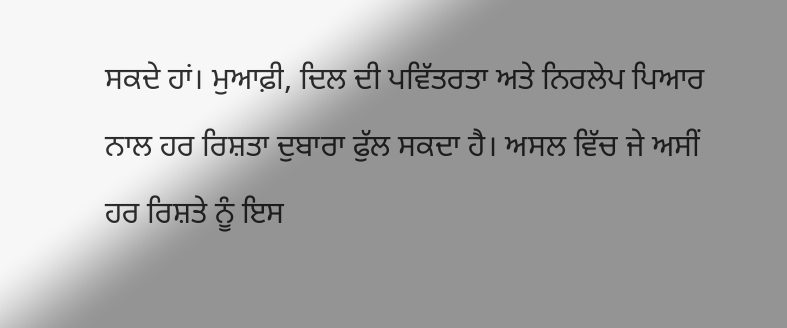ਸਕਦੇ ਹਾਂ। ਮੁਆਫ਼ੀ, ਦਿਲ ਦੀ ਪਵਿੱਤਰਤਾ ਅਤੇ ਨਿਰਲੇਪ ਪਿਆਰ ਨਾਲ ਹਰ ਰਿਸ਼ਤਾ ਦੁਬਾਰਾ ਫੁੱਲ ਸਕਦਾ ਹੈ। ਅਸਲ ਵਿੱਚ ਜੇ ਅਸੀਂ ਹਰ ਰਿਸ਼ਤੇ ਨੂੰ ਇਸ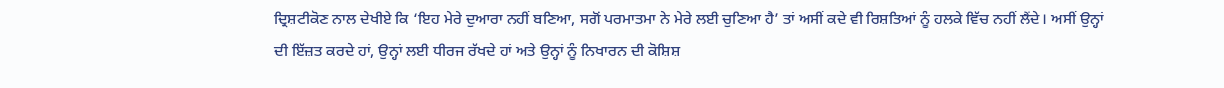ਦ੍ਰਿਸ਼ਟੀਕੋਣ ਨਾਲ ਦੇਖੀਏ ਕਿ ‘ਇਹ ਮੇਰੇ ਦੁਆਰਾ ਨਹੀਂ ਬਣਿਆ, ਸਗੋਂ ਪਰਮਾਤਮਾ ਨੇ ਮੇਰੇ ਲਈ ਚੁਣਿਆ ਹੈ’ ਤਾਂ ਅਸੀਂ ਕਦੇ ਵੀ ਰਿਸ਼ਤਿਆਂ ਨੂੰ ਹਲਕੇ ਵਿੱਚ ਨਹੀਂ ਲੈਂਦੇ। ਅਸੀਂ ਉਨ੍ਹਾਂ ਦੀ ਇੱਜ਼ਤ ਕਰਦੇ ਹਾਂ, ਉਨ੍ਹਾਂ ਲਈ ਧੀਰਜ ਰੱਖਦੇ ਹਾਂ ਅਤੇ ਉਨ੍ਹਾਂ ਨੂੰ ਨਿਖਾਰਨ ਦੀ ਕੋਸ਼ਿਸ਼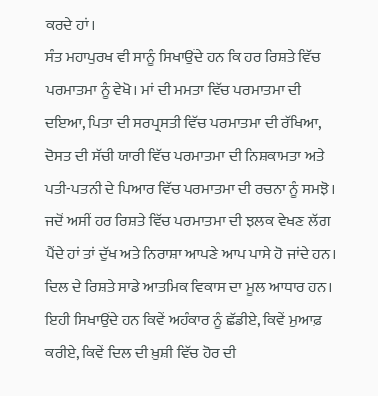ਕਰਦੇ ਹਾਂ।
ਸੰਤ ਮਹਾਪੁਰਖ ਵੀ ਸਾਨੂੰ ਸਿਖਾਉਂਦੇ ਹਨ ਕਿ ਹਰ ਰਿਸ਼ਤੇ ਵਿੱਚ ਪਰਮਾਤਮਾ ਨੂੰ ਵੇਖੋ। ਮਾਂ ਦੀ ਮਮਤਾ ਵਿੱਚ ਪਰਮਾਤਮਾ ਦੀ ਦਇਆ, ਪਿਤਾ ਦੀ ਸਰਪ੍ਰਸਤੀ ਵਿੱਚ ਪਰਮਾਤਮਾ ਦੀ ਰੱਖਿਆ, ਦੋਸਤ ਦੀ ਸੱਚੀ ਯਾਰੀ ਵਿੱਚ ਪਰਮਾਤਮਾ ਦੀ ਨਿਸ਼ਕਾਮਤਾ ਅਤੇ ਪਤੀ-ਪਤਨੀ ਦੇ ਪਿਆਰ ਵਿੱਚ ਪਰਮਾਤਮਾ ਦੀ ਰਚਨਾ ਨੂੰ ਸਮਝੋ। ਜਦੋਂ ਅਸੀਂ ਹਰ ਰਿਸ਼ਤੇ ਵਿੱਚ ਪਰਮਾਤਮਾ ਦੀ ਝਲਕ ਵੇਖਣ ਲੱਗ ਪੈਂਦੇ ਹਾਂ ਤਾਂ ਦੁੱਖ ਅਤੇ ਨਿਰਾਸ਼ਾ ਆਪਣੇ ਆਪ ਪਾਸੇ ਹੋ ਜਾਂਦੇ ਹਨ।
ਦਿਲ ਦੇ ਰਿਸ਼ਤੇ ਸਾਡੇ ਆਤਮਿਕ ਵਿਕਾਸ ਦਾ ਮੂਲ ਆਧਾਰ ਹਨ। ਇਹੀ ਸਿਖਾਉਂਦੇ ਹਨ ਕਿਵੇਂ ਅਹੰਕਾਰ ਨੂੰ ਛੱਡੀਏ, ਕਿਵੇਂ ਮੁਆਫ਼ ਕਰੀਏ, ਕਿਵੇਂ ਦਿਲ ਦੀ ਖ਼ੁਸ਼ੀ ਵਿੱਚ ਹੋਰ ਦੀ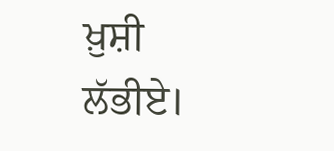ਖ਼ੁਸ਼ੀ ਲੱਭੀਏ।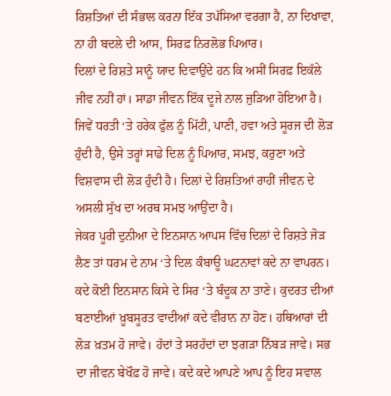ਰਿਸ਼ਤਿਆਂ ਦੀ ਸੰਭਾਲ ਕਰਨਾ ਇੱਕ ਤਪੱਸਿਆ ਵਰਗਾ ਹੈ, ਨਾ ਦਿਖਾਵਾ, ਨਾ ਹੀ ਬਦਲੇ ਦੀ ਆਸ, ਸਿਰਫ਼ ਨਿਰਲੋਭ ਪਿਆਰ।
ਦਿਲਾਂ ਦੇ ਰਿਸ਼ਤੇ ਸਾਨੂੰ ਯਾਦ ਦਿਵਾਉਂਦੇ ਹਨ ਕਿ ਅਸੀਂ ਸਿਰਫ਼ ਇਕੱਲੇ ਜੀਵ ਨਹੀਂ ਹਾਂ। ਸਾਡਾ ਜੀਵਨ ਇੱਕ ਦੂਜੇ ਨਾਲ ਜੁੜਿਆ ਹੋਇਆ ਹੈ। ਜਿਵੇਂ ਧਰਤੀ ‘ਤੇ ਹਰੇਕ ਫੁੱਲ ਨੂੰ ਮਿੱਟੀ, ਪਾਣੀ, ਹਵਾ ਅਤੇ ਸੂਰਜ ਦੀ ਲੋੜ ਹੁੰਦੀ ਹੈ, ਉਸੇ ਤਰ੍ਹਾਂ ਸਾਡੇ ਦਿਲ ਨੂੰ ਪਿਆਰ, ਸਮਝ, ਕਰੁਣਾ ਅਤੇ ਵਿਸ਼ਵਾਸ ਦੀ ਲੋੜ ਹੁੰਦੀ ਹੈ। ਦਿਲਾਂ ਦੇ ਰਿਸ਼ਤਿਆਂ ਰਾਹੀਂ ਜੀਵਨ ਦੇ ਅਸਲੀ ਸੁੱਖ ਦਾ ਅਰਥ ਸਮਝ ਆਉਂਦਾ ਹੈ।
ਜੇਕਰ ਪੂਰੀ ਦੁਨੀਆ ਦੇ ਇਨਸਾਨ ਆਪਸ ਵਿੱਚ ਦਿਲਾਂ ਦੇ ਰਿਸ਼ਤੇ ਜੋੜ ਲੈਣ ਤਾਂ ਧਰਮ ਦੇ ਨਾਮ ‘ਤੇ ਦਿਲ ਕੰਬਾਊ ਘਟਨਾਵਾਂ ਕਦੇ ਨਾ ਵਾਪਰਨ। ਕਦੇ ਕੋਈ ਇਨਸਾਨ ਕਿਸੇ ਦੇ ਸਿਰ ‘ਤੇ ਬੰਦੂਕ ਨਾ ਤਾਣੇ। ਕੁਦਰਤ ਦੀਆਂ ਬਣਾਈਆਂ ਖ਼ੂਬਸੂਰਤ ਵਾਦੀਆਂ ਕਦੇ ਵੀਰਾਨ ਨਾ ਹੋਣ। ਹਥਿਆਰਾਂ ਦੀ ਲੋੜ ਖ਼ਤਮ ਹੋ ਜਾਵੇ। ਹੱਦਾਂ ਤੇ ਸਰਹੱਦਾਂ ਦਾ ਝਗੜਾ ਨਿੱਬੜ ਜਾਵੇ। ਸਭ ਦਾ ਜੀਵਨ ਬੇਖੌਫ਼ ਹੋ ਜਾਵੇ। ਕਦੇ ਕਦੇ ਆਪਣੇ ਆਪ ਨੂੰ ਇਹ ਸਵਾਲ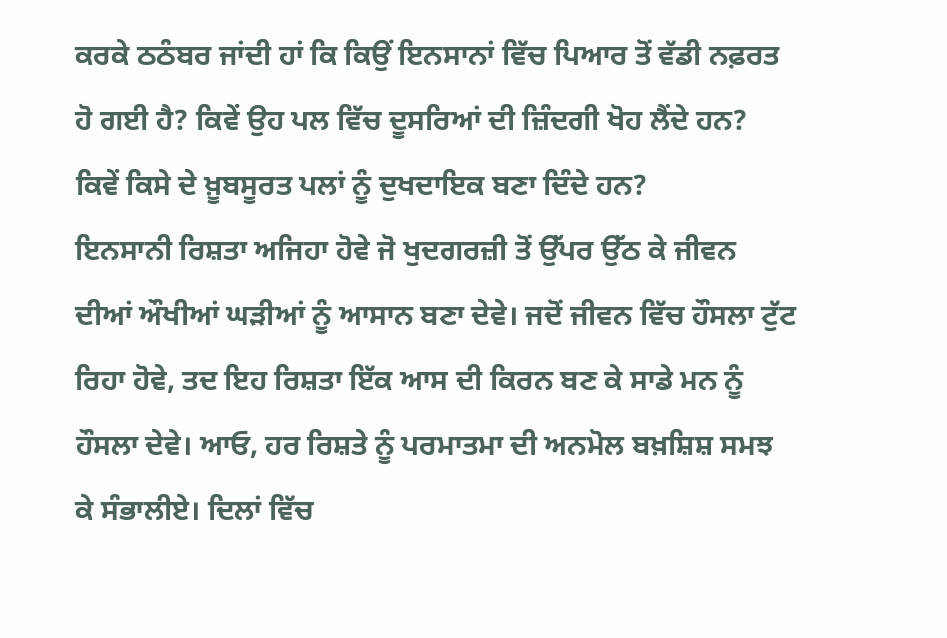ਕਰਕੇ ਠਠੰਬਰ ਜਾਂਦੀ ਹਾਂ ਕਿ ਕਿਉਂ ਇਨਸਾਨਾਂ ਵਿੱਚ ਪਿਆਰ ਤੋਂ ਵੱਡੀ ਨਫ਼ਰਤ ਹੋ ਗਈ ਹੈ? ਕਿਵੇਂ ਉਹ ਪਲ ਵਿੱਚ ਦੂਸਰਿਆਂ ਦੀ ਜ਼ਿੰਦਗੀ ਖੋਹ ਲੈਂਦੇ ਹਨ? ਕਿਵੇਂ ਕਿਸੇ ਦੇ ਖ਼ੂਬਸੂਰਤ ਪਲਾਂ ਨੂੰ ਦੁਖਦਾਇਕ ਬਣਾ ਦਿੰਦੇ ਹਨ?
ਇਨਸਾਨੀ ਰਿਸ਼ਤਾ ਅਜਿਹਾ ਹੋਵੇ ਜੋ ਖੁਦਗਰਜ਼ੀ ਤੋਂ ਉੱਪਰ ਉੱਠ ਕੇ ਜੀਵਨ ਦੀਆਂ ਔਖੀਆਂ ਘੜੀਆਂ ਨੂੰ ਆਸਾਨ ਬਣਾ ਦੇਵੇ। ਜਦੋਂ ਜੀਵਨ ਵਿੱਚ ਹੌਸਲਾ ਟੁੱਟ ਰਿਹਾ ਹੋਵੇ, ਤਦ ਇਹ ਰਿਸ਼ਤਾ ਇੱਕ ਆਸ ਦੀ ਕਿਰਨ ਬਣ ਕੇ ਸਾਡੇ ਮਨ ਨੂੰ ਹੌਸਲਾ ਦੇਵੇ। ਆਓ, ਹਰ ਰਿਸ਼ਤੇ ਨੂੰ ਪਰਮਾਤਮਾ ਦੀ ਅਨਮੋਲ ਬਖ਼ਸ਼ਿਸ਼ ਸਮਝ ਕੇ ਸੰਭਾਲੀਏ। ਦਿਲਾਂ ਵਿੱਚ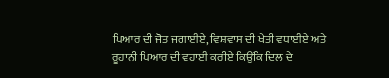ਪਿਆਰ ਦੀ ਜੋਤ ਜਗਾਈਏ, ਵਿਸ਼ਵਾਸ ਦੀ ਖੇਤੀ ਵਧਾਈਏ ਅਤੇ ਰੂਹਾਨੀ ਪਿਆਰ ਦੀ ਵਹਾਈ ਕਰੀਏ ਕਿਉਂਕਿ ਦਿਲ ਦੇ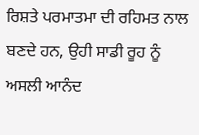ਰਿਸ਼ਤੇ ਪਰਮਾਤਮਾ ਦੀ ਰਹਿਮਤ ਨਾਲ ਬਣਦੇ ਹਨ, ਉਹੀ ਸਾਡੀ ਰੂਹ ਨੂੰ ਅਸਲੀ ਆਨੰਦ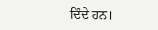ਦਿੰਦੇ ਹਨ।